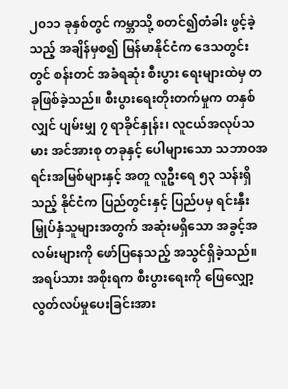၂၀၁၁ ခုနှစ်တွင် ကမ္ဘာသို့ စတင်၍တံခါး ဖွင့်ခဲ့သည့် အချိန်မှစ၍ မြန်မာနိုင်ငံက ဒေသတွင်းတွင် စန်းတင် အခံရဆုံး စီးပွား ရေးများထဲမှ တခုဖြစ်ခဲ့သည်။ စီးပွားရေးတိုးတက်မှုက တနှစ်လျှင် ပျမ်းမျှ ၇ ရာခိုင်နှုန်း၊ လူငယ်အလုပ်သမား အင်အားစု တခုနှင့် ပေါများသော သဘာဝအရင်းအမြစ်များနှင့် အတူ လူဦးရေ ၅၃ သန်းရှိသည့် နိုင်ငံက ပြည်တွင်းနှင့် ပြည်ပမှ ရင်းနှီးမြှုပ်နှံသူများအတွက် အဆုံးမရှိသော အခွင့်အလမ်းများကို ဖော်ပြနေသည့် အသွင်ရှိခဲ့သည်။
အရပ်သား အစိုးရက စီးပွားရေးကို ဖြေလျှော့ လွတ်လပ်မှုပေးခြင်းအား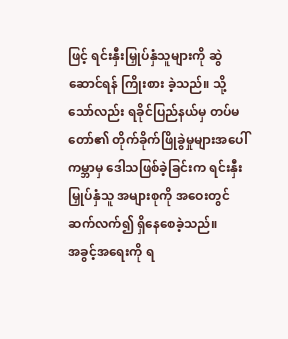ဖြင့် ရင်းနှီးမြှုပ်နှံသူများကို ဆွဲဆောင်ရန် ကြိုးစား ခဲ့သည်။ သို့သော်လည်း ရခိုင်ပြည်နယ်မှ တပ်မတော်၏ တိုက်ခိုက်ဖြိုခွဲမှုများအပေါ် ကမ္ဘာမှ ဒေါသဖြစ်ခဲ့ခြင်းက ရင်းနှီးမြှုပ်နှံသူ အများစုကို အဝေးတွင် ဆက်လက်၍ ရှိနေစေခဲ့သည်။
အခွင့်အရေးကို ရ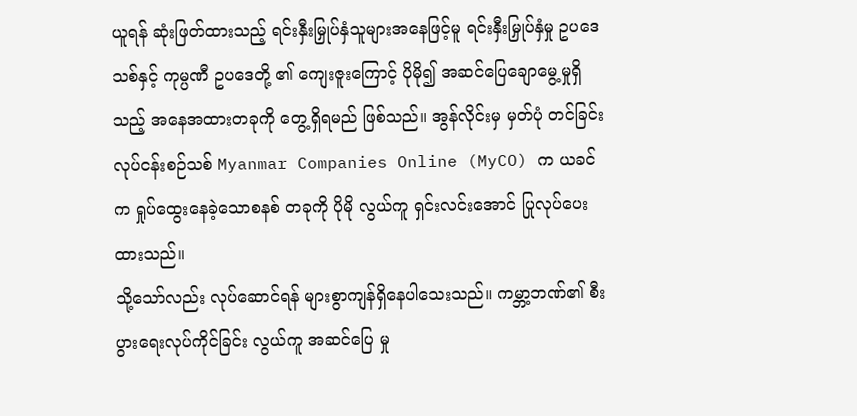ယူရန် ဆုံးဖြတ်ထားသည့် ရင်းနှီးမြှုပ်နှံသူများအနေဖြင့်မူ ရင်းနှီးမြှုပ်နှံမှု ဥပဒေသစ်နှင့် ကုမ္ပဏီ ဥပဒေတို့ ၏ ကျေးဇူးကြောင့် ပိုမို၍ အဆင်ပြေချောမွေ့မှုရှိသည့် အနေအထားတခုကို တွေ့ရှိရမည် ဖြစ်သည်။ အွန်လိုင်းမှ မှတ်ပုံ တင်ခြင်း လုပ်ငန်းစဉ်သစ် Myanmar Companies Online (MyCO) က ယခင်က ရှုပ်ထွေးနေခဲ့သောစနစ် တခုကို ပိုမို လွယ်ကူ ရှင်းလင်းအောင် ပြုလုပ်ပေးထားသည်။
သို့သော်လည်း လုပ်ဆောင်ရန် များစွာကျန်ရှိနေပါသေးသည်။ ကမ္ဘာ့ဘဏ်၏ စီးပွားရေးလုပ်ကိုင်ခြင်း လွယ်ကူ အဆင်ပြေ မှု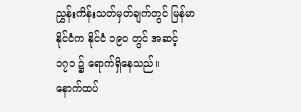ညွှန်းကိန်းသတ်မှတ်ချက်တွင် မြန်မာနိုင်ငံက နိုင်ငံ ၁၉၀ တွင် အဆင့် ၁၇၁ ၌ ရောက်ရှိနေသည်။
နောက်ထပ်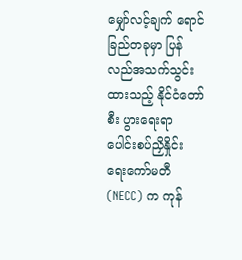မျှော်လင့်ချက် ရောင်ခြည်တခုမှာ ပြန်လည်အသက်သွင်းထားသည့် နိုင်ငံတော် စီး ပွားရေးရာ ပေါင်းစပ်ညှိနှိုင်း ရေးကော်မတီ (NECC) က ကုန်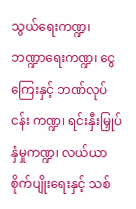သွယ်ရေးကဏ္ဍ၊ ဘဏ္ဍာရေးကဏ္ဍ၊ ငွေကြေးနှင့် ဘဏ်လုပ်ငန်း ကဏ္ဍ၊ ရင်းနှီးမြှုပ် နှံမှုကဏ္ဍ၊ လယ်ယာစိုက်ပျိုးရေးနှင့် သစ်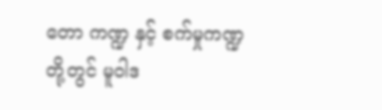တော ကဏ္ဍ နှင့် စက်မှုကဏ္ဍ တို့တွင် မူဝါဒ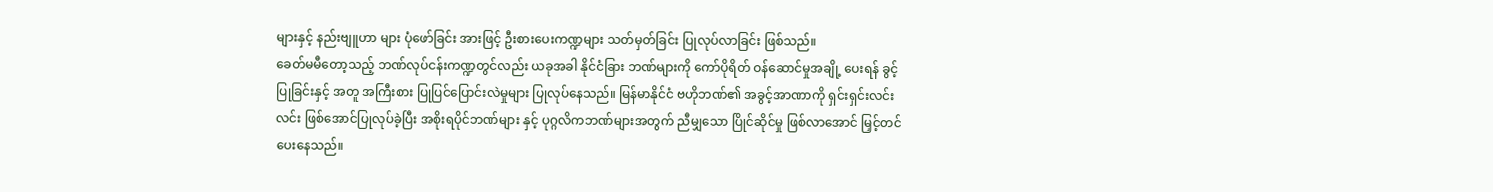များနှင့် နည်းဗျူဟာ များ ပုံဖော်ခြင်း အားဖြင့် ဦးစားပေးကဏ္ဍများ သတ်မှတ်ခြင်း ပြုလုပ်လာခြင်း ဖြစ်သည်။
ခေတ်မမီတော့သည့် ဘဏ်လုပ်ငန်းကဏ္ဍတွင်လည်း ယခုအခါ နိုင်ငံခြား ဘဏ်များကို ကော်ပိုရိတ် ဝန်ဆောင်မှုအချို့ ပေးရန် ခွင့်ပြုခြင်းနှင့် အတူ အကြီးစား ပြုပြင်ပြောင်းလဲမှုများ ပြုလုပ်နေသည်။ မြန်မာနိုင်ငံ ဗဟိုဘဏ်၏ အခွင့်အာဏာကို ရှင်းရှင်းလင်းလင်း ဖြစ်အောင်ပြုလုပ်ခဲ့ပြီး အစိုးရပိုင်ဘဏ်များ နှင့် ပုဂ္ဂလိကဘဏ်များအတွက် ညီမျှသော ပြိုင်ဆိုင်မှု ဖြစ်လာအောင် မြှင့်တင်ပေးနေသည်။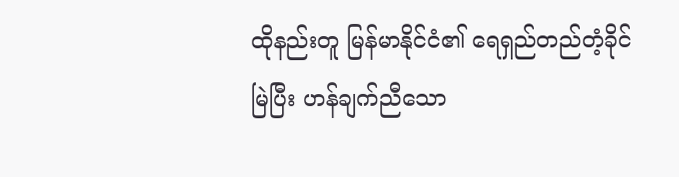ထိုနည်းတူ မြန်မာနိုင်ငံ၏ ရေရှည်တည်တံ့ခိုင်မြဲပြီး ဟန်ချက်ညီသော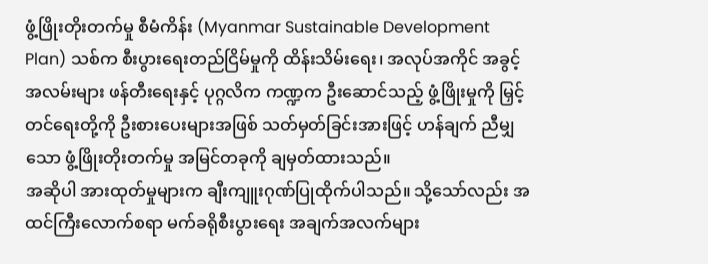ဖွံ့ဖြိုးတိုးတက်မှု စီမံကိန်း (Myanmar Sustainable Development Plan) သစ်က စီးပွားရေးတည်ငြိမ်မှုကို ထိန်းသိမ်းရေး၊ အလုပ်အကိုင် အခွင့်အလမ်းများ ဖန်တီးရေးနှင့် ပုဂ္ဂလိက ကဏ္ဍက ဦးဆောင်သည့် ဖွံ့ဖြိုးမှုကို မြှင့်တင်ရေးတို့ကို ဦးစားပေးများအဖြစ် သတ်မှတ်ခြင်းအားဖြင့် ဟန်ချက် ညီမျှသော ဖွံ့ဖြိုးတိုးတက်မှု အမြင်တခုကို ချမှတ်ထားသည်။
အဆိုပါ အားထုတ်မှုများက ချီးကျူးဂုဏ်ပြုထိုက်ပါသည်။ သို့သော်လည်း အထင်ကြီးလောက်စရာ မက်ခရိုစီးပွားရေး အချက်အလက်များ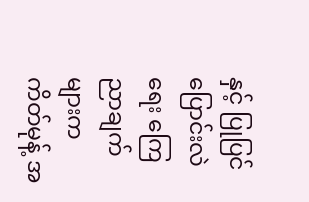နှင့် ပြုပြင်ပြောင်းလဲရေး ကြေညာချက်များက ကိတ်မုန့် အ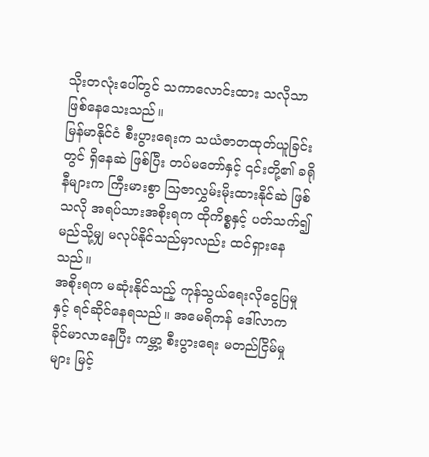သိုးတလုံးပေါ်တွင် သကာလောင်းထား သလိုသာ ဖြစ်နေသေးသည်။
မြန်မာနိုင်ငံ စီးပွားရေးက သယံဇာတထုတ်ယူခြင်းတွင် ရှိနေဆဲ ဖြစ်ပြီး တပ်မတော်နှင့် ၎င်းတို့၏ ခရိုနီများက ကြီးမားစွာ သြဇာလွှမ်းမိုးထားနိုင်ဆဲ ဖြစ်သလို အရပ်သားအစိုးရက ထိုကိစ္စနှင့် ပတ်သက်၍ မည်သို့မျှ မလုပ်နိုင်သည်မှာလည်း ထင်ရှားနေသည်။
အစိုးရက မဆုံးနိုင်သည့် ကုန်သွယ်ရေးလိုငွေပြမှုနှင့် ရင်ဆိုင်နေရသည်။ အမေရိကန် ဒေါ်လာက ခိုင်မာလာနေပြီး ကမ္ဘာ့ စီးပွားရေး မတည်ငြိမ်မှုများ မြင့်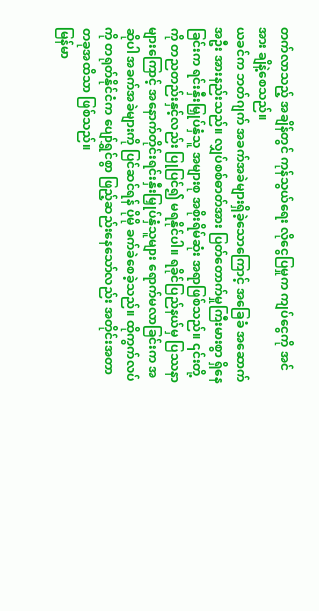တက်လာသည့် အချိန်တွင် ကုန်သွယ်ရေး လိုငွေပြမှုက ကျပ်ငွေကို အင်အား ချိနဲ့စေသည်။
ယခင်က ဘတ်ဂျက် အခက်အခဲများရှိခဲ့သောကြောင့် အခြေခံ အဆောက်အဦး အားနည်းသည်။ လျှပ်စစ်ဓာတ်အား ပြတ်တောက်မှုကြီးမားစွာ ရှိနေခြင်းက ရင်းနှီးမြှုပ်နှံသူ အများစု အစိုးရိမ်ဆုံး အရာဖြစ်သည်။ ၎င်းတို့ကို တညတည်းနှင့်လည်း ပြုပြင်၍ မရနိုင်ပါ။ ရခိုင်ပြည်နယ်မှ ပြဿနာများကြောင့် အနောက်တိုင်းရင်းနှီးမြှုပ်နှံသူများ ရောက်မလာခြင်းက အဆိုပါ အခက်အခဲများကို ပြင်ဆင်ရန် ပိုမို ခက်ခဲစေခဲ့သည်။ ထိုကွက်လပ်ကို တရုတ်နိုင်ငံက ပျော်ရွှင်စွာ ဖြည့်ဆည်းနေသော်လည်း အတိုင်းအတာတခုအထိသာ ဖြစ်သည်။
မြန်မာ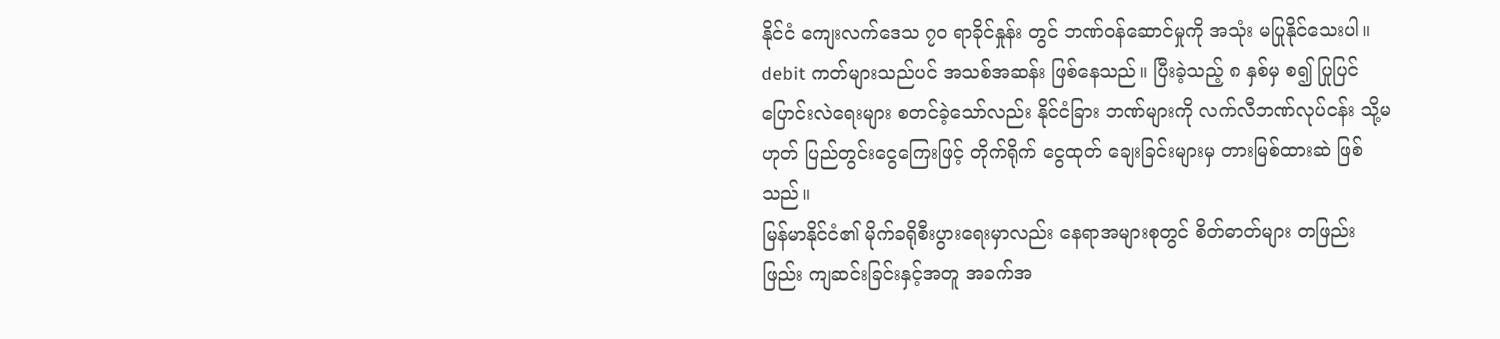နိုင်ငံ ကျေးလက်ဒေသ ၇၀ ရာခိုင်နှုန်း တွင် ဘဏ်ဝန်ဆောင်မှုကို အသုံး မပြုနိုင်သေးပါ။ debit ကတ်များသည်ပင် အသစ်အဆန်း ဖြစ်နေသည်။ ပြီးခဲ့သည့် ၈ နှစ်မှ စ၍ ပြုပြင်ပြောင်းလဲရေးများ စတင်ခဲ့သော်လည်း နိုင်ငံခြား ဘဏ်များကို လက်လီဘဏ်လုပ်ငန်း သို့မဟုတ် ပြည်တွင်းငွေကြေးဖြင့် တိုက်ရိုက် ငွေထုတ် ချေးခြင်းများမှ တားမြစ်ထားဆဲ ဖြစ်သည်။
မြန်မာနိုင်ငံ၏ မိုက်ခရိုစီးပွားရေးမှာလည်း နေရာအများစုတွင် စိတ်ဓာတ်များ တဖြည်းဖြည်း ကျဆင်းခြင်းနှင့်အတူ အခက်အ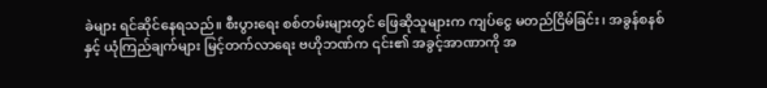ခဲများ ရင်ဆိုင်နေရသည်။ စီးပွားရေး စစ်တမ်းများတွင် ဖြေဆိုသူများက ကျပ်ငွေ မတည်ငြိမ်ခြင်း၊ အခွန်စနစ် နှင့် ယုံကြည်ချက်များ မြင့်တက်လာရေး ဗဟိုဘဏ်က ၎င်း၏ အခွင့်အာဏာကို အ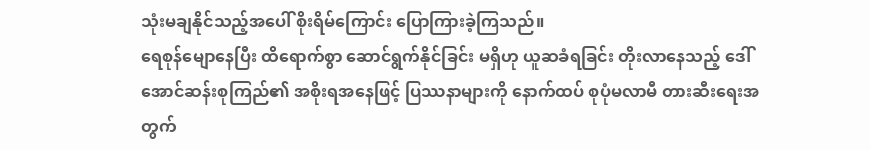သုံးမချနိုင်သည့်အပေါ် စိုးရိမ်ကြောင်း ပြောကြားခဲ့ကြသည်။
ရေစုန်မျောနေပြီး ထိရောက်စွာ ဆောင်ရွက်နိုင်ခြင်း မရှိဟု ယူဆခံရခြင်း တိုးလာနေသည့် ဒေါ်အောင်ဆန်းစုကြည်၏ အစိုးရအနေဖြင့် ပြဿနာများကို နောက်ထပ် စုပုံမလာမီ တားဆီးရေးအတွက်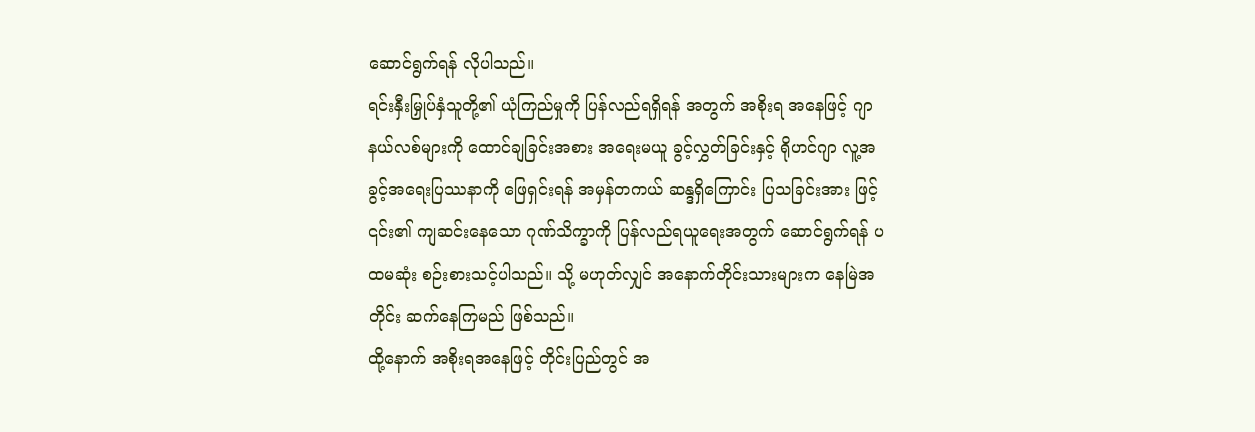ဆောင်ရွက်ရန် လိုပါသည်။
ရင်းနှီးမြှုပ်နှံသူတို့၏ ယုံကြည်မှုကို ပြန်လည်ရရှိရန် အတွက် အစိုးရ အနေဖြင့် ဂျာနယ်လစ်များကို ထောင်ချခြင်းအစား အရေးမယူ ခွင့်လွှတ်ခြင်းနှင့် ရိုဟင်ဂျာ လူ့အခွင့်အရေးပြဿနာကို ဖြေရှင်းရန် အမှန်တကယ် ဆန္ဒရှိကြောင်း ပြသခြင်းအား ဖြင့် ၎င်း၏ ကျဆင်းနေသော ဂုဏ်သိက္ခာကို ပြန်လည်ရယူရေးအတွက် ဆောင်ရွက်ရန် ပထမဆုံး စဉ်းစားသင့်ပါသည်။ သို့ မဟုတ်လျှင် အနောက်တိုင်းသားများက နေမြဲအတိုင်း ဆက်နေကြမည် ဖြစ်သည်။
ထို့နောက် အစိုးရအနေဖြင့် တိုင်းပြည်တွင် အ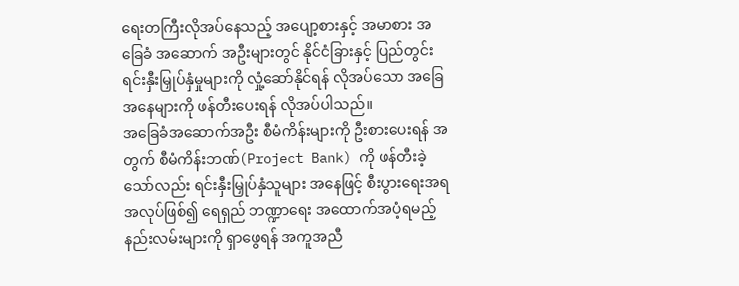ရေးတကြီးလိုအပ်နေသည့် အပျော့စားနှင့် အမာစား အခြေခံ အဆောက် အဦးများတွင် နိုင်ငံခြားနှင့် ပြည်တွင်းရင်းနှီးမြှုပ်နှံမှုများကို လှုံ့ဆော်နိုင်ရန် လိုအပ်သော အခြေအနေများကို ဖန်တီးပေးရန် လိုအပ်ပါသည်။
အခြေခံအဆောက်အဦး စီမံကိန်းများကို ဦးစားပေးရန် အတွက် စီမံကိန်းဘဏ်(Project Bank) ကို ဖန်တီးခဲ့သော်လည်း ရင်းနှီးမြှုပ်နှံသူများ အနေဖြင့် စီးပွားရေးအရ အလုပ်ဖြစ်၍ ရေရှည် ဘဏ္ဍာရေး အထောက်အပံ့ရမည့် နည်းလမ်းများကို ရှာဖွေရန် အကူအညီ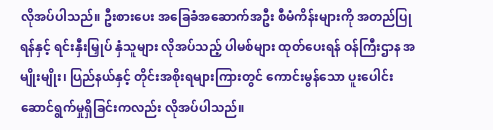လိုအပ်ပါသည်။ ဦးစားပေး အခြေခံအဆောက်အဦး စီမံကိန်းများကို အတည်ပြုရန်နှင့် ရင်းနှီးမြှုပ် နှံသူများ လိုအပ်သည့် ပါမစ်များ ထုတ်ပေးရန် ဝန်ကြီးဌာန အမျိုးမျိုး၊ ပြည်နယ်နှင့် တိုင်းအစိုးရများကြားတွင် ကောင်းမွန်သော ပူးပေါင်း ဆောင်ရွက်မှုရှိခြင်းကလည်း လိုအပ်ပါသည်။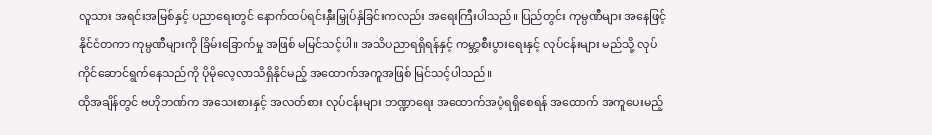လူသား အရင်းအမြစ်နှင့် ပညာရေးတွင် နောက်ထပ်ရင်းနှီးမြှုပ်နှံခြင်းကလည်း အရေးကြီးပါသည်။ ပြည်တွင်း ကုမ္ပဏီများ အနေဖြင့် နိုင်ငံတကာ ကုမ္ပဏီများကို ခြိမ်းခြောက်မှု အဖြစ် မမြင်သင့်ပါ။ အသိပညာရရှိရန်နှင့် ကမ္ဘာ့စီးပွားရေးနှင့် လုပ်ငန်းများ မည်သို့ လုပ်ကိုင်ဆောင်ရွက်နေသည်ကို ပိုမိုလေ့လာသိရှိနိုင်မည့် အထောက်အကူအဖြစ် မြင်သင့်ပါသည်။
ထိုအချိန်တွင် ဗဟိုဘဏ်က အသေးစားနှင့် အလတ်စား လုပ်ငန်းများ ဘဏ္ဍာရေး အထောက်အပံ့ရရှိစေရန် အထောက် အကူပေးမည့်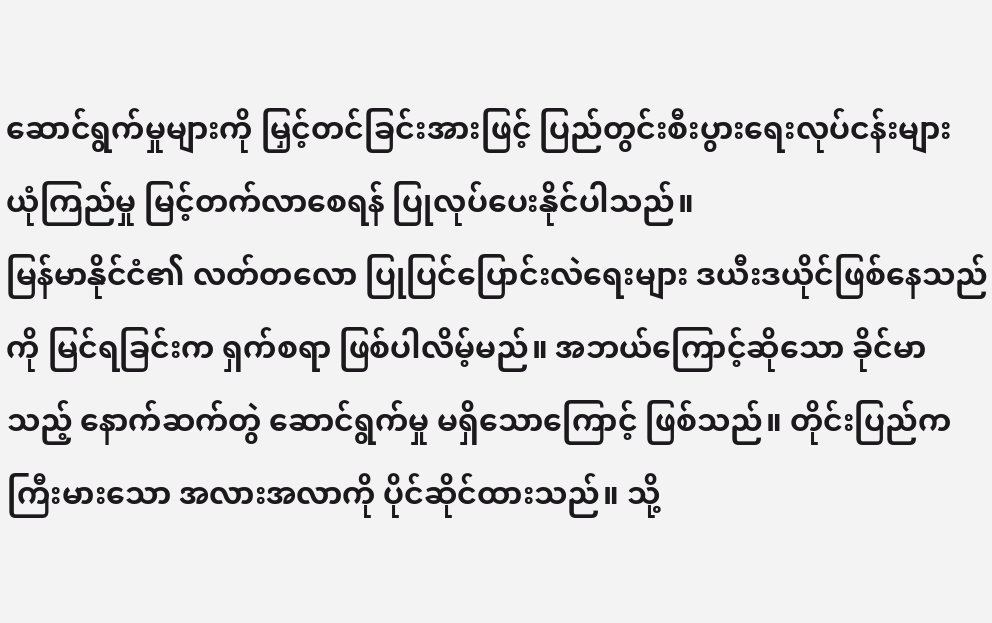ဆောင်ရွက်မှုများကို မြှင့်တင်ခြင်းအားဖြင့် ပြည်တွင်းစီးပွားရေးလုပ်ငန်းများ ယုံကြည်မှု မြင့်တက်လာစေရန် ပြုလုပ်ပေးနိုင်ပါသည်။
မြန်မာနိုင်ငံ၏ လတ်တလော ပြုပြင်ပြောင်းလဲရေးများ ဒယီးဒယိုင်ဖြစ်နေသည်ကို မြင်ရခြင်းက ရှက်စရာ ဖြစ်ပါလိမ့်မည်။ အဘယ်ကြောင့်ဆိုသော ခိုင်မာသည့် နောက်ဆက်တွဲ ဆောင်ရွက်မှု မရှိသောကြောင့် ဖြစ်သည်။ တိုင်းပြည်က ကြီးမားသော အလားအလာကို ပိုင်ဆိုင်ထားသည်။ သို့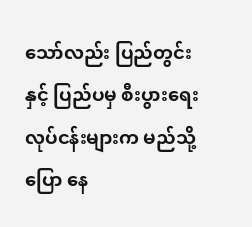သော်လည်း ပြည်တွင်းနှင့် ပြည်ပမှ စီးပွားရေးလုပ်ငန်းများက မည်သို့ပြော နေ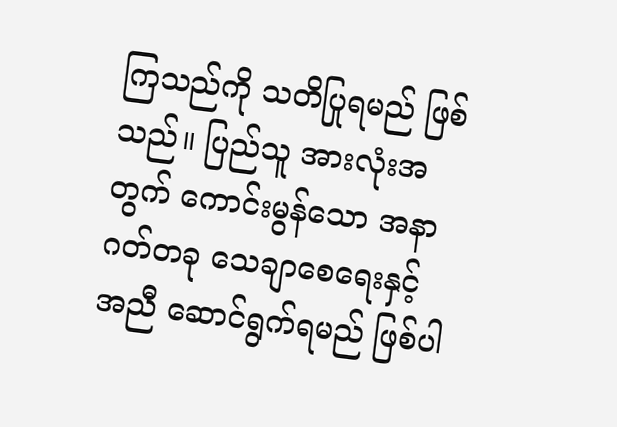ကြသည်ကို သတိပြုရမည် ဖြစ်သည်။ ပြည်သူ အားလုံးအတွက် ကောင်းမွန်သော အနာဂတ်တခု သေချာစေရေးနှင့် အညီ ဆောင်ရွက်ရမည် ဖြစ်ပါ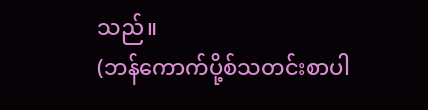သည်။
(ဘန်ကောက်ပို့စ်သတင်းစာပါ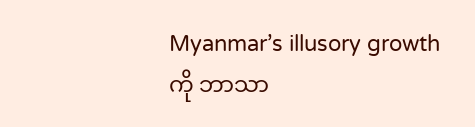Myanmar’s illusory growth ကို ဘာသာ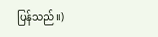ပြန်သည်။)